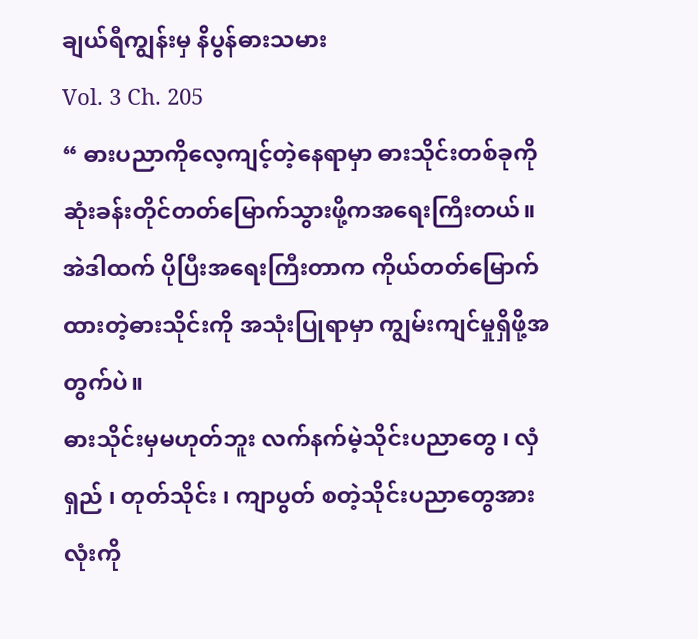ချယ်ရီကျွန်းမှ နိပွန်ဓားသမား
Vol. 3 Ch. 205
“ ဓားပညာကိုလေ့ကျင့်တဲ့နေရာမှာ ဓားသိုင်းတစ်ခုကို ဆုံးခန်းတိုင်တတ်မြောက်သွားဖို့ကအရေးကြီးတယ်။
အဲဒါထက် ပိုပြီးအရေးကြီးတာက ကိုယ်တတ်မြောက်ထားတဲ့ဓားသိုင်းကို အသုံးပြုရာမှာ ကျွမ်းကျင်မှုရှိဖို့အတွက်ပဲ။
ဓားသိုင်းမှမဟုတ်ဘူး လက်နက်မဲ့သိုင်းပညာတွေ ၊ လှံရှည် ၊ တုတ်သိုင်း ၊ ကျာပွတ် စတဲ့သိုင်းပညာတွေအားလုံးကို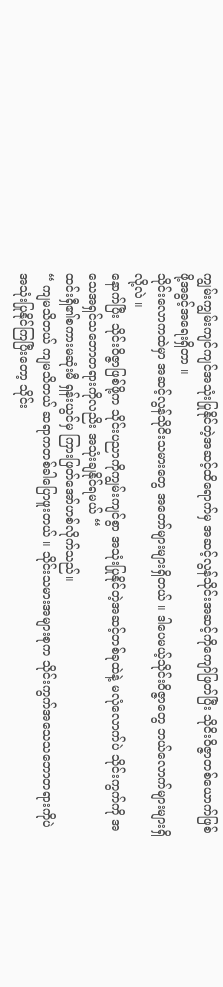ကျွမ်းကျွမ်းကျင်ကျင်အသုံးပြုနိုင်တဲ့အဆင့်ထိရောက်မှ အဆင့်လွန်သိုင်းအဆင့်ကိုကျော်ဖြတ်ပြီး သိုငိးဝိဇ္ဇာတစ်ယောက်ဖြစ်ဖို့အခွင့်အရေးရှိတာ ။
သိုင်းလောကထဲမှာ အဆင့်လွန်သိုငိးသမားတွေ အတော်များများရှိတယ် ။ ဒါပေမယ့်သိုင်းဝိဇ္ဇာတွေ ဘယ်လောက်များများရှိလို့လဲ ။
နောက်ပြီး သိုင်းဝိဇ္ဇာဖြစ်ဖို့က သိုင်းပညာကိုကျွမ်းကျင်စွာ အသုံးပြုနိုင်တဲ့အဆင့်တစ်ခုထဲနဲ့ မလုံလောက်ပဲ သိုင်းကွက်ကို အသေအရှင်သဘောတရားကိုလညိး အသုံးချနိုင်ရမယ် “
ထင်းရှီ၏စကားမဆုံးမီ ရှန်းယွင်မှ ကြားဖြတ်အော်ဟစ်လိုက်သည်။
“ ကျမသိတယ် ကျမသိတယ် ဆရာကတစ်ခါပြောဖူးတယ် ။ သိုင်းသမားအများစုက သိုင်းကွက်အသေသဘောတရားကိုပဲ အသုံးပြုနိုင်ကြပြီးတော့ သိုင်း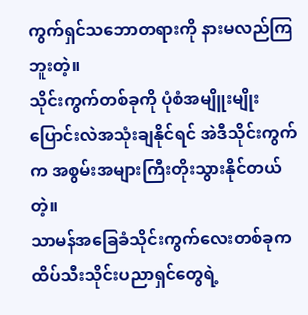ကွက်ရှင်သဘောတရားကို နားမလည်ကြဘူးတဲ့။
သိုင်းကွက်တစ်ခုကို ပုံစံအမျိူးမျိုးပြောင်းလဲအသုံးချနိုင်ရင် အဲဒီသိုင်းကွက်က အစွမ်းအများကြီးတိုးသွားနိုင်တယ်တဲ့။
သာမန်အခြေခံသိုင်းကွက်လေးတစ်ခုက ထိပ်သီးသိုင်းပညာရှင်တွေရဲ့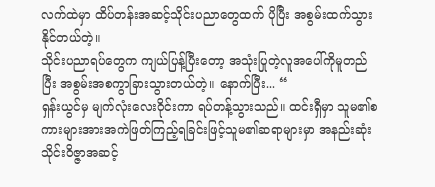လက်ထဲမှာ ထိပ်တန်းအဆင့်သိုင်းပညာတွေထက် ပိုပြီး အစွမ်းထက်သွားနိုင်တယ်တဲ့။
သိုင်းပညာရပ်တွေက ကျယ်ပြန့်ပြီးတော့ အသုံးပြုတဲ့လူအပေါ်ကိုမူတည်ပြီး အစွမ်းအစကွာခြားသွားတယ်တဲ့။ နောက်ပြီး... “
ရှန်းယွင်မှ မျက်လုံးလေးဝိုင်းကာ ရပ်တန့်သွားသည်။ ထင်းရှီမှာ သူမ၏စကားများအားအကဲဖြတ်ကြည့်ရခြင်းဖြင့်သူမ၏ဆရာများမှာ အနည်းဆုံး သိုင်းဝိဇ္ဇာအဆင့်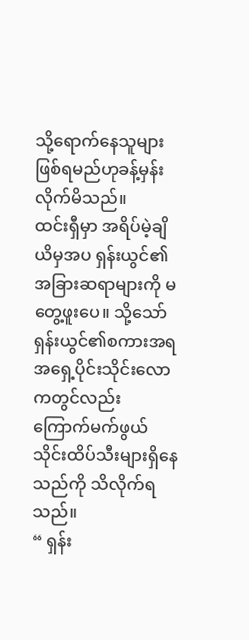သို့ရောက်နေသူများဖြစ်ရမည်ဟုခန့်မှန်းလိုက်မိသည်။
ထင်းရှီမှာ အရိပ်မဲ့ချိယိမှအပ ရှန်းယွင်၏အခြားဆရာများကို မတွေ့ဖူးပေ။ သို့သော် ရှန်းယွင်၏စကားအရ အရှေ့ပိုင်းသိုင်းလောကတွင်လည်း ကြောက်မက်ဖွယ်သိုင်းထိပ်သီးများရှိနေသည်ကို သိလိုက်ရသည်။
“ ရှန်း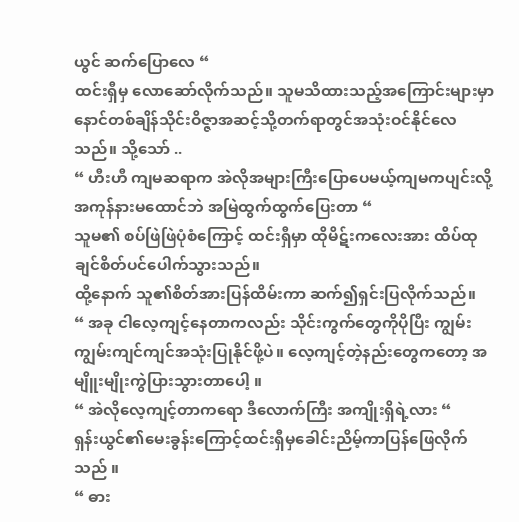ယွင် ဆက်ပြောလေ “
ထင်းရှီမှ လောဆော်လိုက်သည်။ သူမသိထားသည့်အကြောင်းများမှာ နောင်တစ်ချိန်သိုင်းဝိဇ္ဇာအဆင့်သို့တက်ရာတွင်အသုံးဝင်နိုင်လေသည်။ သို့သော် ..
“ ဟီးဟီ ကျမဆရာက အဲလိုအများကြီးပြောပေမယ့်ကျမကပျင်းလို့ အကုန်နားမထောင်ဘဲ အမြဲထွက်ထွက်ပြေးတာ “
သူမ၏ စပ်ဖြဲဖြဲပုံစံကြောင့် ထင်းရှီမှာ ထိုမိဋ်းကလေးအား ထိပ်ထုချင်စိတ်ပင်ပေါက်သွားသည်။
ထို့နောက် သူ၏စိတ်အားပြန်ထိမ်းကာ ဆက်၍ရှင်းပြလိုက်သည်။
“ အခု ငါလေ့ကျင့်နေတာကလည်း သိုင်းကွက်တွေကိုပိုပြီး ကျွမ်းကျွမ်းကျင်ကျင်အသုံးပြုနိုင်ဖို့ပဲ။ လေ့ကျင့်တဲ့နည်းတွေကတော့ အမျိူးမျိုးကွဲပြားသွားတာပေါ့ ။
“ အဲလိုလေ့ကျင့်တာကရော ဒီလောက်ကြီး အကျိုးရှိရဲ့လား “
ရှန်းယွင်၏မေးခွန်းကြောင့်ထင်းရှီမှခေါင်းညိမ့်ကာပြန်ဖြေလိုက်သည် ။
“ ဓား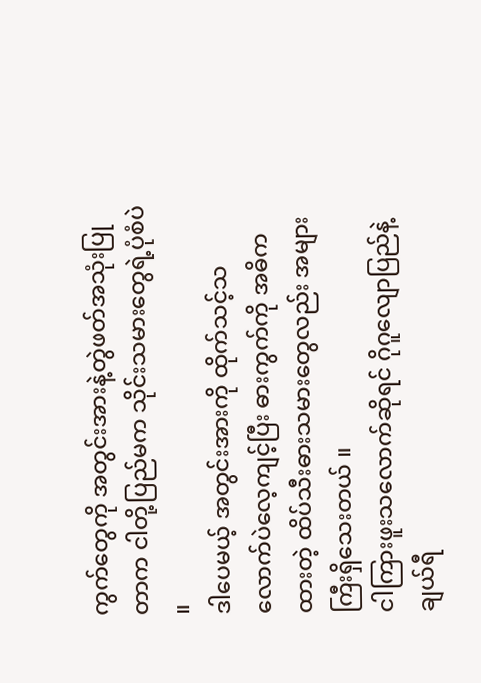ကွက်တွေကို အတွင်းအားနဲ့တွဲဖတ်အသုံးပြုတာက ငါတို့ပြည်မက သိုင်းသမားတွေရဲ့ပုံစံပဲ ။
ဒါပေမယ့် အတွင်းအားကို ထိုက်သင့်သလောက်ပဲလေ့ကျင့်ပြီး ဓားကွက်ကို အဓိကထားတဲ့ ထိပ်သီးဓားသမားတွေလည်း အများကြီးရှိသေးတယ် ။
ငါကြားဖူးသလောက်ဆိုရင် ဂိုဂူလျောပြည်နဲ့ ချယ်ရီ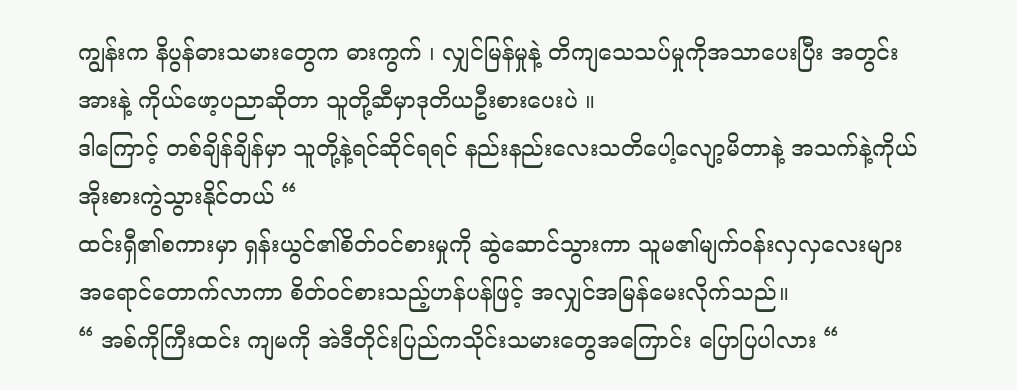ကျွန်းက နိပွန်ဓားသမားတွေက ဓားကွက် ၊ လျှင်မြန်မှုနဲ့ တိကျသေသပ်မှုကိုအသာပေးပြီး အတွင်းအားနဲ့ ကိုယ်ဖော့ပညာဆိုတာ သူတို့ဆီမှာဒုတိယဦးစားပေးပဲ ။
ဒါကြောင့် တစ်ချိန်ချိန်မှာ သူတို့နဲ့ရင်ဆိုင်ရရင် နည်းနည်းလေးသတိပေါ့လျော့မိတာနဲ့ အသက်နဲ့ကိုယ်အိုးစားကွဲသွားနိုင်တယ် “
ထင်းရှီ၏စကားမှာ ရှန်းယွင်၏စိတ်ဝင်စားမှုကို ဆွဲဆောင်သွားကာ သူမ၏မျက်ဝန်းလှလှလေးများ အရောင်တောက်လာကာ စိတ်ဝင်စားသည့်ဟန်ပန်ဖြင့် အလျှင်အမြန်မေးလိုက်သည်။
“ အစ်ကိုကြီးထင်း ကျမကို အဲဒီတိုင်းပြည်ကသိုင်းသမားတွေအကြောင်း ပြောပြပါလား “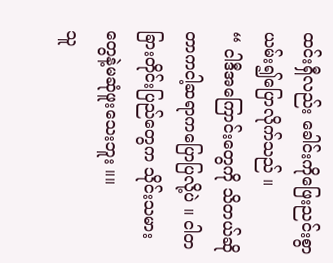ထင်းရှီလည်း ခေါင်းကိုဖြေးညင်းစွာယမ်း၍ပြောလိုက်သည် ။
“ ငါဒီအကြောင်းတွေကို သိတယ်ဆိုတာကငါ့ဆရာကပြောပြလို့ပဲ ။ ငါတခြားတိုင်းပြည်တွေက သိုင်းသမားတွေနဲ့မဆုံဖူးသေးဘူး ။။
သူ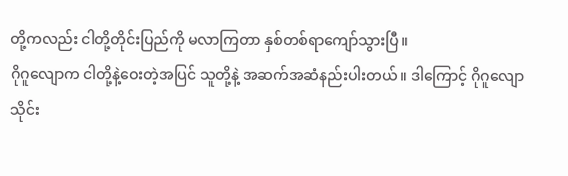တို့ကလည်း ငါတို့တိုင်းပြည်ကို မလာကြတာ နှစ်တစ်ရာကျော်သွားပြီ။
ဂိုဂူလျောက ငါတို့နဲ့ဝေးတဲ့အပြင် သူတို့နဲ့ အဆက်အဆံနည်းပါးတယ်။ ဒါကြောင့် ဂိုဂူလျောသိုင်း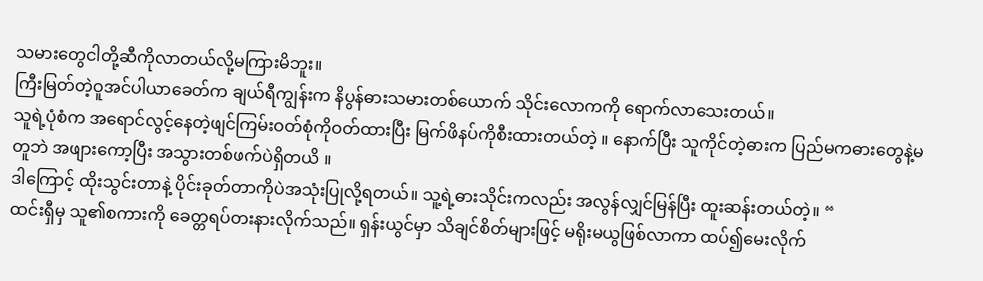သမားတွေငါတို့ဆီကိုလာတယ်လို့မကြားမိဘူး။
ကြီးမြတ်တဲ့ဝူအင်ပါယာခေတ်က ချယ်ရီကျွန်းက နိပွန်ဓားသမားတစ်ယောက် သိုင်းလောကကို ရောက်လာသေးတယ်။
သူရဲ့ပုံစံက အရောင်လွင့်နေတဲ့ဖျင်ကြမ်းဝတ်စုံကိုဝတ်ထားပြီး မြက်ဖိနပ်ကိုစီးထားတယ်တဲ့ ။ နောက်ပြီး သူကိုင်တဲ့ဓားက ပြည်မကဓားတွေနဲ့မတူဘဲ အဖျားကော့ပြီး အသွားတစ်ဖက်ပဲရှိတယိ ။
ဒါကြောင့် ထိုးသွင်းတာနဲ့ ပိုင်းခုတ်တာကိုပဲအသုံးပြုလို့ရတယ်။ သူ့ရဲ့ဓားသိုင်းကလည်း အလွန်လျှင်မြန်ပြီး ထူးဆန်းတယ်တဲ့။ “
ထင်းရှီမှ သူ၏စကားကို ခေတ္တရပ်တးနားလိုက်သည်။ ရှန်းယွင်မှာ သိချင်စိတ်များဖြင့် မရိုးမယွဖြစ်လာကာ ထပ်၍မေးလိုက်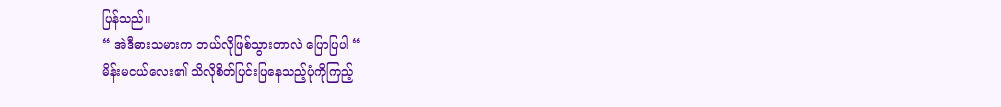ပြန်သည်။
“ အဲဒီဓားသမားက ဘယ်လိုဖြစ်သွားတာလဲ ပြောပြပါ “
မိန်းမငယ်လေး၏ သိလိုစိတ်ပြင်းပြနေသည့်ပုံကိုကြည့်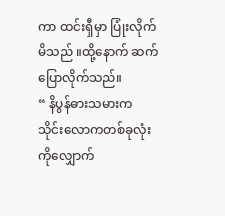ကာ ထင်းရှီမှာ ပြုံးလိုက်မိသည် ။ထို့နောက် ဆက်ပြောလိုက်သည်။
“ နိပွန်ဓားသမားက သိုင်းလောကတစ်ခုလုံးကိုလျှောက်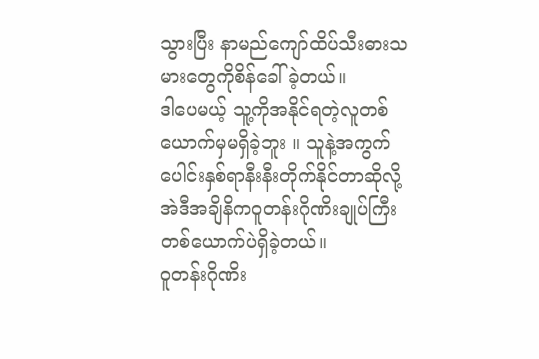သွားပြီး နာမည်ကျော်ထိပ်သီးဓားသမားတွေကိုစိန်ခေါ်ခဲ့တယ်။
ဒါပေမယ့် သူ့ကိုအနိုင်ရတဲ့လူတစ်ယောက်မှမရှိခဲ့ဘူး ။ သူနဲ့အကွက်ပေါင်းနှစ်ရာနီးနီးတိုက်နိုင်တာဆိုလို့ အဲဒီအချိနိကဝူတန်းဂိုဏိးချုပ်ကြီးတစ်ယောက်ပဲရှိခဲ့တယ်။
ဝူတန်းဂိုဏိး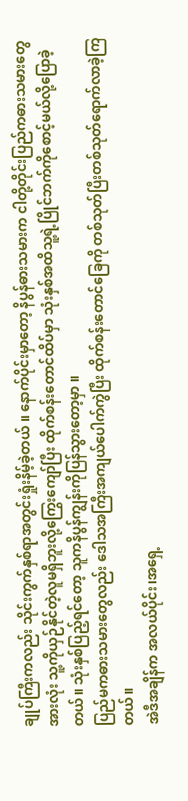ချုပ်ကြီးကလည်း သိုင်းကွက်နှစ်ရာအတွင်းရှုံးနိမ့်ခဲ့တယ် ။ နောက်ပိုင်းမှာတော့ နိပွန်ဓားသမားက ငါတို့တိုင်းပြည်ကဓားသမားတွေအားလုံး သူ့ကိုယှဉ်နိုင်တဲ့လူမရှိဘူးလို့ကြွေးကျော်ပြီး ထိုက်စန်းတောင်ထိပ်မှာ သုံးနှစ်အထိသူ့ရဲ့ပြိုင်ဘက်ကိုစောင့်မယ်လို့ပြောခဲ့တယ်။ သုံးနှစ်ပြည့်ရင်တော့ သူကနိပွန်ကျွန်းကိုပြန်သွားတော့မှာ ။
ပြည်မကဓားသမားတွေလည်း ဒေါသအကြီးအကျယ်ပေါက်ကွဲပြီး ထိုက်စန်းတောင်ခြေကို တစ်သုတ်ပြီးတစ်သုတ်ရောက်လာခဲ့ကြတယ်။
အဲဒီအချိန်က အလယ်ပိုင်း၊အရှေ့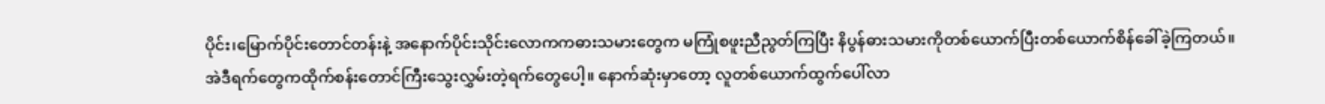ပိုင်း၊မြောက်ပိုင်းတောင်တန်းနဲ့ အနောက်ပိုင်းသိုင်းလောကကဓားသမားတွေက မကြုံစဖူးညီညွတ်ကြပြီး နိပွန်ဓားသမားကိုတစ်ယောက်ပြီးတစ်ယောက်စိန်ခေါ်ခဲ့ကြတယ်။
အဲဒီရက်တွေကထိုက်စန်းတောင်ကြီးသွေးလွှမ်းတဲ့ရက်တွေပေါ့။ နောက်ဆုံးမှာတော့ လူတစ်ယောက်ထွက်ပေါ်လာ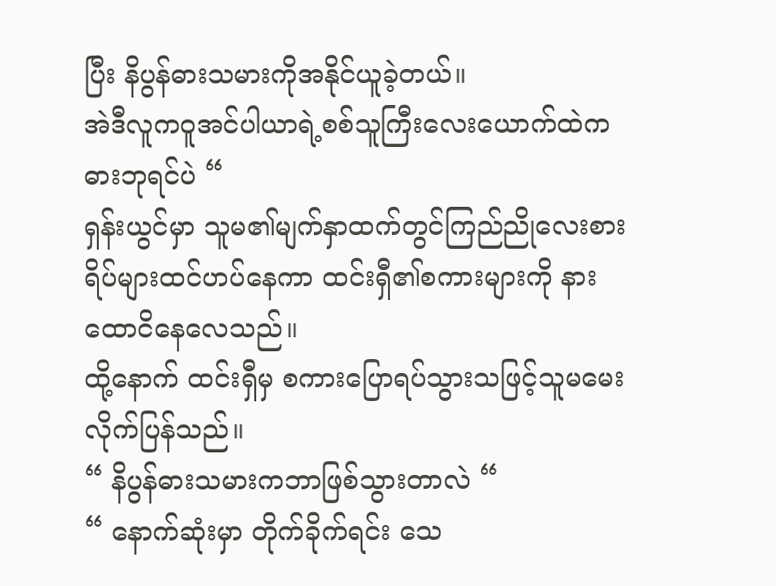ပြီး နိပွန်ဓားသမားကိုအနိုင်ယူခဲ့တယ်။
အဲဒီလူကဝူအင်ပါယာရဲ့စစ်သူကြီးလေးယောက်ထဲက ဓားဘုရင်ပဲ “
ရှန်းယွင်မှာ သူမ၏မျက်နှာထက်တွင်ကြည်ညိုလေးစားရိပ်များထင်ဟပ်နေကာ ထင်းရှီ၏စကားများကို နားထောငိနေလေသည်။
ထို့နောက် ထင်းရှီမှ စကားပြောရပ်သွားသဖြင့်သူမမေးလိုက်ပြန်သည်။
“ နိပွန်ဓားသမားကဘာဖြစ်သွားတာလဲ “
“ နောက်ဆုံးမှာ တိုက်ခိုက်ရင်း သေ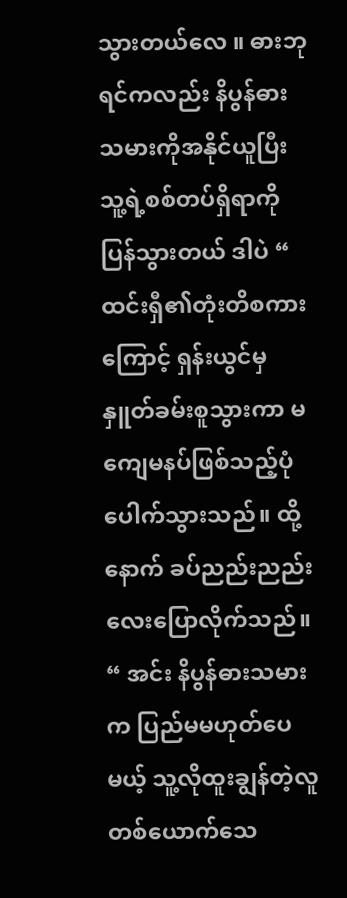သွားတယ်လေ ။ ဓားဘုရင်ကလည်း နိပွန်ဓားသမားကိုအနိုင်ယူပြီး သူ့ရဲ့စစ်တပ်ရှိရာကိုပြန်သွားတယ် ဒါပဲ “
ထင်းရှီ၏တုံးတိစကားကြောင့် ရှန်းယွင်မှနှူတ်ခမ်းစူသွားကာ မကျေမနပ်ဖြစ်သည့်ပုံပေါက်သွားသည်။ ထို့နောက် ခပ်ညည်းညည်းလေးပြောလိုက်သည်။
“ အင်း နိပွန်ဓားသမားက ပြည်မမဟုတ်ပေမယ့် သူ့လိုထူးချွန်တဲ့လူတစ်ယောက်သေ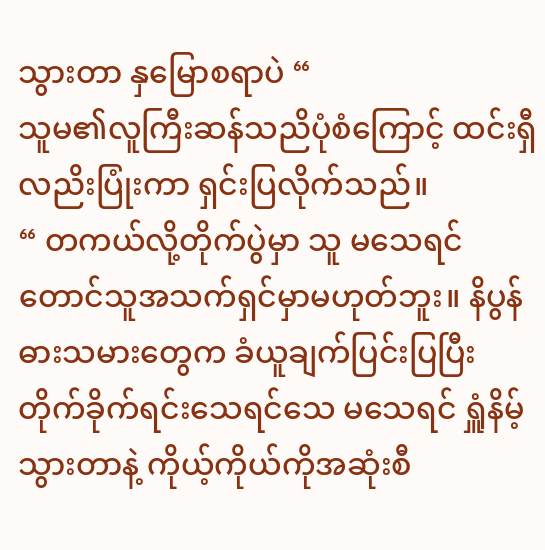သွားတာ နှမြောစရာပဲ “
သူမ၏လူကြီးဆန်သညိပုံစံကြောင့် ထင်းရှီလညိးပြုံးကာ ရှင်းပြလိုက်သည်။
“ တကယ်လို့တိုက်ပွဲမှာ သူ မသေရင်တောင်သူအသက်ရှင်မှာမဟုတ်ဘူး။ နိပွန်ဓားသမားတွေက ခံယူချက်ပြင်းပြပြီး တိုက်ခိုက်ရင်းသေရင်သေ မသေရင် ရှူံနိမ့်သွားတာနဲ့ ကိုယ့်ကိုယ်ကိုအဆုံးစီ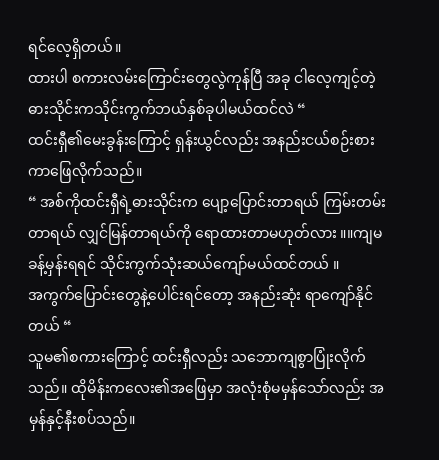ရင်လေ့ရှိတယ်။
ထားပါ စကားလမ်းကြောင်းတွေလွဲကုန်ပြီ အခု ငါလေ့ကျင့်တဲ့ဓားသိုင်းကသိုင်းကွက်ဘယ်နှစ်ခုပါမယ်ထင်လဲ “
ထင်းရှီ၏မေးခွန်းကြောင့် ရှန်းယွင်လည်း အနည်းငယ်စဉ်းစားကာဖြေလိုက်သည်။
“ အစ်ကိုထင်းရှီရဲ့ဓားသိုင်းက ပျော့ပြောင်းတာရယ် ကြမ်းတမ်းတာရယ် လျှင်မြန်တာရယ်ကို ရောထားတာမဟုတ်လား ။။ကျမခန့်မှန်းရရင် သိုင်းကွက်သုံးဆယ်ကျော်မယ်ထင်တယ် ။
အကွက်ပြောင်းတွေနဲ့ပေါင်းရင်တော့ အနည်းဆုံး ရာကျော်နိုင်တယ် “
သူမ၏စကားကြောင့် ထင်းရှီလည်း သဘောကျစွာပြုံးလိုက်သည်။ ထိုမိန်းကလေး၏အဖြေမှာ အလုံးစုံမမှန်သော်လည်း အမှန်နှင့်နီးစပ်သည်။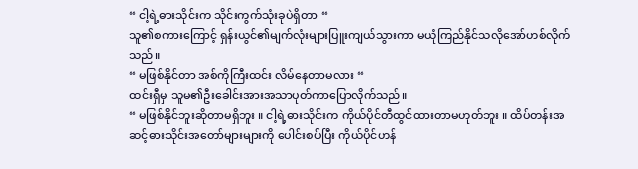“ ငါ့ရဲ့ဓားသိုင်းက သိုင်းကွက်သုံးခုပဲရှိတာ “
သူ၏စကားကြောင့် ရှန်းယွင်၏မျက်လုံးများပြူးကျယ်သွားကာ မယုံကြည်နိုင်သလိုအော်ဟစ်လိုက်သည်။
“ မဖြစ်နိုင်တာ အစ်ကိုကြီးထင်း လိမ်နေတာမလား “
ထင်းရှီမှ သူမ၏ဦးခေါင်းအားအသာပုတ်ကာပြောလိုက်သည်။
“ မဖြစ်နိုင်ဘူးဆိုတာမရှိဘူး ။ ငါ့ရဲ့ဓားသိုင်းက ကိုယ်ပိုင်တီထွင်ထားတာမဟုတ်ဘူး ။ ထိပ်တန်းအဆင့်ဓားသိုင်းအတော်များများကို ပေါင်းစပ်ပြီး ကိုယ်ပိုင်ဟန်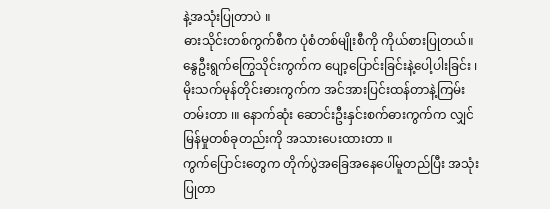နဲ့အသုံးပြုတာပဲ ။
ဓားသိုင်းတစ်ကွက်စီက ပုံစံတစ်မျိုးစီကို ကိုယ်စားပြုတယ်။ နွေဦးရွက်ကြွေသိုင်းကွက်က ပျော့ပြောင်းခြင်းနဲ့ပေါ့ပါးခြင်း ၊ မိုးသက်မုန်တိုင်းဓားကွက်က အင်အားပြင်းထန်တာနဲ့ကြမ်းတမ်းတာ ၊။ နောက်ဆုံး ဆောင်းဦးနှင်းစက်ဓားကွက်က လျှင်မြန်မှုတစ်ခုတည်းကို အသားပေးထားတာ ။
ကွက်ပြောင်းတွေက တိုက်ပွဲအခြေအနေပေါ်မူတည်ပြီး အသုံးပြုတာ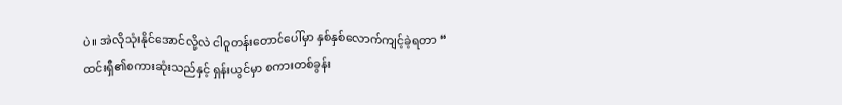ပဲ။ အဲလိုသုံးနိုင်အောင်လို့လဲ ငါဝူတန်းတောင်ပေါ်မှာ နှစ်နှစ်လောက်ကျင့်ခဲ့ရတာ “
ထင်းရှီ၏စကားဆုံးသည်နှင့် ရှန်းယွင်မှာ စကားတစ်ခွန်း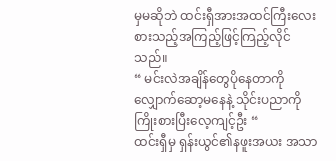မှမဆိုဘဲ ထင်းရှီအားအထင်ကြီးလေးစားသည့်အကြည့်ဖြင့်ကြည့်လိုင်သည်။
“ မင်းလဲအချိန်တွေပိုနေတာကို လျှောက်ဆော့မနေနဲ့ သိုင်းပညာကို ကြိုးစားပြီးလေ့ကျင့်ဦး “
ထင်းရှီမှ ရှန်းယွင်၏နဖူးအယး အသာ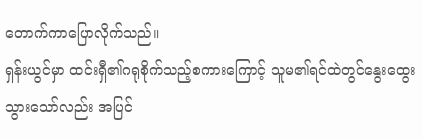တောက်ကာပြောလိုက်သည်။
ရှန်းယွင်မှာ ထင်းရှီ၏ဂရုစိုက်သည့်စကားကြောင့် သူမ၏ရင်ထဲတွင်နွေးထွေးသွားသော်လည်း အပြင်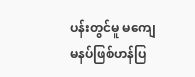ပန်းတွင်မူ မကျေမနပ်ဖြစ်ဟန်ပြ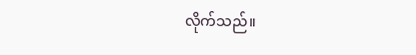လိုက်သည်။